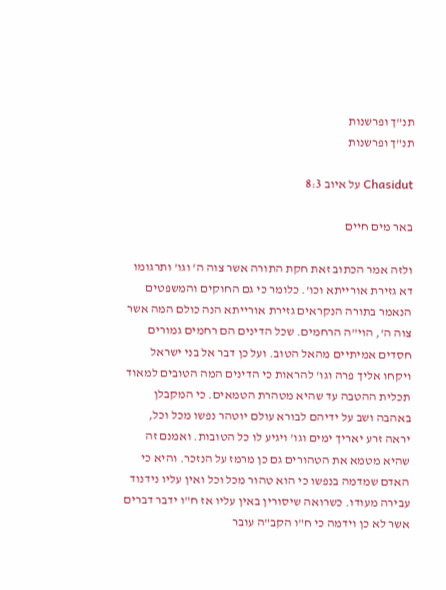תנ"ך ופרשנות
תנ"ך ופרשנות

Chasidut על איוב 8:3

באר מים חיים

ולזה אמר הכתוב זאת חקת התורה אשר צוה ה' וגו' ותרגומו דא גזירת אורייתא וכו'. כלומר כי גם החוקים והמשפטים הנאמר בתורה הנקראים גזירת אורייתא הנה כולם המה אשר צוה ה', הוי"ה הרחמים. שכל הדינים הם רחמים גמורים חסדים אמיתיים מהאל הטוב. ועל כן דבר אל בני ישראל ויקחו אליך פרה וגו' להראות כי הדינים המה הטובים למאוד תכלית ההטבה עד שהיא מטהרת הטמאים. כי המקבלן באהבה ושב על ידיהם לבורא עולם יוטהר נפשו מכל וכל, יראה זרע יאריך ימים וגו' ויגיע לו כל הטובות. ואמנם זה שהיא מטמא את הטהורים גם כן מרמז על הנזכר. והיא כי האדם שמדמה בנפשו כי הוא טהור מכל וכל ואין עליו נידנוד עבירה מעודו. כשרואה שיסורין באין עליו אז ח"ו ידבר דברים אשר לא כן וידמה כי ח"ו הקב"ה עובר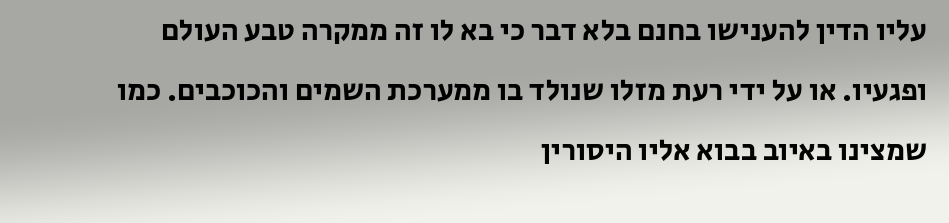עליו הדין להענישו בחנם בלא דבר כי בא לו זה ממקרה טבע העולם ופגעיו. או על ידי רעת מזלו שנולד בו ממערכת השמים והכוכבים. כמו שמצינו באיוב בבוא אליו היסורין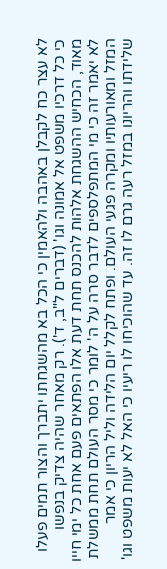לא עצר כח לקבלן באהבה ולהאמין כי הכל בא מהשגחתו יתברך והצור תמים פעלו כי כל דרכיו משפט אל אמונה וגו' (דברים ל"ב, ד'). רק מאחר שהיה צדיק בנפשו מאוד, הכחיש ההשגחת אלהות להכנס תחת דעת אלו הפתאים פעם אחת כל ימי חייו לא יאמר זה כי מי המתפלספים לדבר סרה על ה' לומר כי מסר העולם תחת ממשלת המזל ומאורעותיו ומקרה פגעי העולם. ופתח לקלל יום הלידה וליל הריון כי אמר שלידתו והריונו במזל רעה גרם לו זה. עד שהוכיחו לו ריעיו כי האל לא יעות משפט וגו'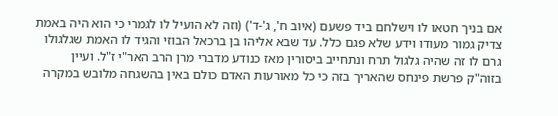אם בניך חטאו לו וישלחם ביד פשעם (איוב ח', ג'-ד') (וזה לא הועיל לו לגמרי כי הוא היה באמת צדיק גמור מעודו וידע שלא פגם כלל. עד שבא אליהו בן ברכאל הבוזי והגיד לו האמת שגלגולו גרם לו זה שהיה גלגול תרח ונתחייב ביסורין מאז כנודע מדברי מרן הרב האר"י ז"ל. ועיין בזוה"ק פרשת פינחס שהאריך בזה כי כל מאורעות האדם כולם באין בהשגחה מלובש במקרה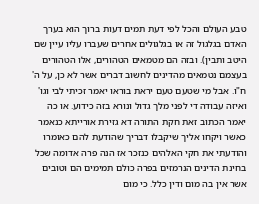טבע העולם והכל לפי דעת תמים דעות ברוך הוא בערך האדם בגלגול זה או בגלגולים אחרים שעברו עליו עיין שם היטב ותבין). ובזה הם מטמאים הטהורים, אלו הטהורים בעצמם נטמאים מהדינים לחשוב דברים אשר לא כן, על ה' ח"ו. אבל מי שטעם טעם יראת בוראו יאמר זכיתי לבי וגו' ואיזה עבודה די לפני מלך גדול ונורא בזה כידוע. או כה יאמר הכתוב זאת חקת התורה דא גזירת אורייתא כנאמר כאשר ויקחו אליך שיקבלו דבריך שהודעת להם כאומרו והודעתי את חקי האלהים כנזכר אז הנה פרה אדומה שכל בחינת הדינים הנרמזים בפרה כולם תמימים הם וטובים אשר אין בה מום ודין כלל. כי מום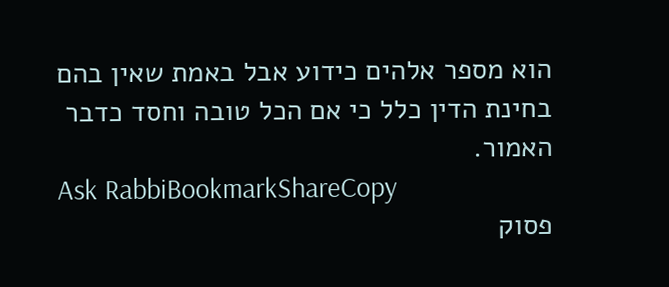הוא מספר אלהים כידוע אבל באמת שאין בהם בחינת הדין כלל כי אם הכל טובה וחסד כדבר האמור.
Ask RabbiBookmarkShareCopy
פסוק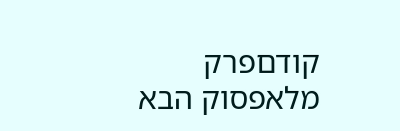קודםפרק מלאפסוק הבא